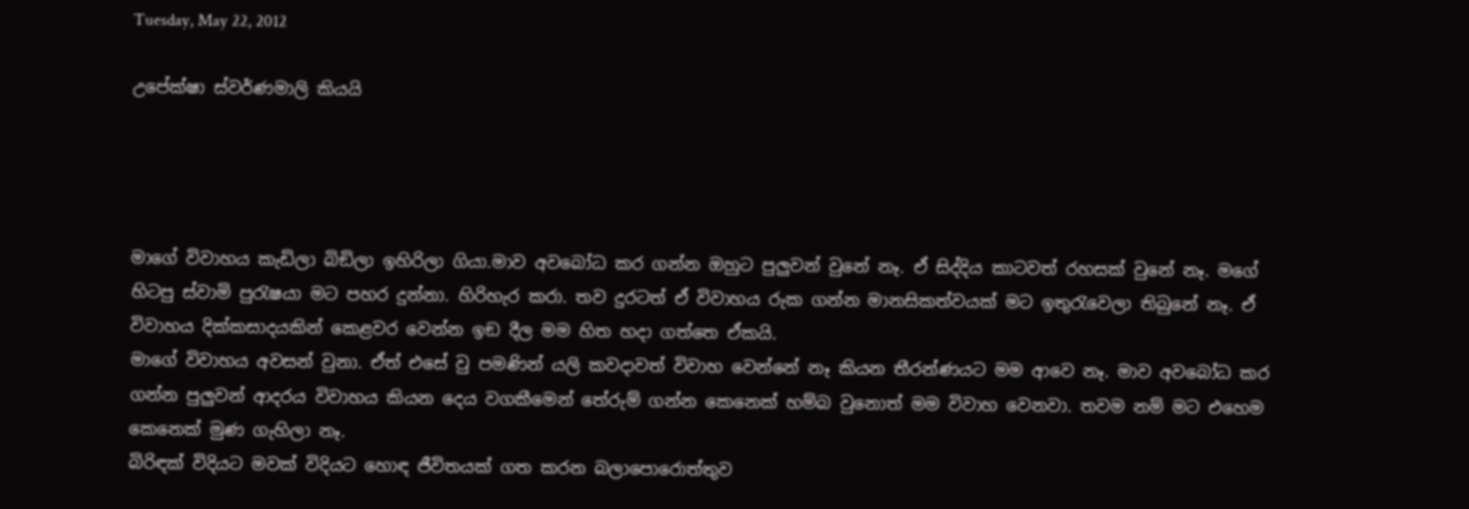Tuesday, May 22, 2012

උපේක්ෂා ස්වර්ණමාලි කියයි




මාගේ විවාහය කැඩිලා බිඞිලා ඉහිරිලා ගියා.මාව අවබෝධ කර ගන්න ඔහුට පුලුවන් වුනේ නෑ. ඒ සිද්දිය කාටවත් රහසක් වුනේ නෑ. මගේ හිටපු ස්වාමි පුරැෂයා මට පහර දුන්නා. හිරිහැර කරා. තව දුරටත් ඒ විවාහය රුක ගන්න මානසිකත්වයක් මට ඉතුරැවෙලා තිබුනේ නෑ. ඒ විවාහය දික්කසාදයකින් කෙළවර වෙන්න ඉඞ දීල මම හිත හදා ගත්තෙ ඒකයි.
මාගේ විවාහය අවසන් වුනා. ඒත් එසේ වු පමණින් යලි කවදාවත් විවාහ වෙන්නේ නෑ කියන තීරන්‍ණයට මම ආවෙ නෑ. මාව අවබෝධ කර ගන්න පුලුවන් ආදරය විවාහය කියන දෙය වගකීමෙන් තේරුම් ගන්න කෙනෙක් හම්බ වුනොත් මම විවාහ වෙනවා. තවම නම් මට එහෙම කෙනෙක් මුණ ගැහිලා නෑ.
බිරිඳක් විදියට මවක් විදියට හොඳ ජීවිතයක් ගත කරන බලාපොරොත්තුව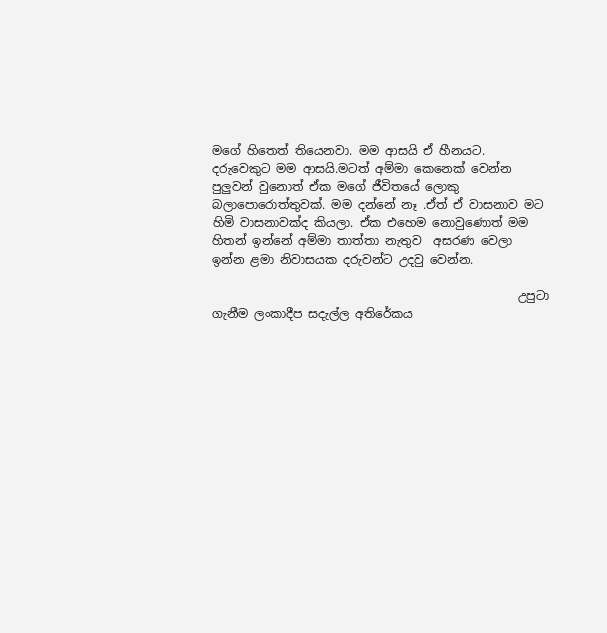මගේ හිතෙත් තියෙනවා. මම ආසයි ඒ හීනයට.
දරුවෙකුට මම ආසයි.මටත් අම්මා කෙනෙක් වෙන්න පුලුවන් වුනොත් ඒක මගේ ජීවිතයේ ලොකු බලාපොරොත්තුවක්. මම දන්නේ නෑ .ඒත් ඒ වාසනාව මට හිමි වාසනාවක්ද කියලා. ඒක එහෙම නොවුණොත් මම හිතන් ඉන්නේ අම්මා තාත්තා නැතුව  අසරණ වෙලා ඉන්න ළමා නිවාසයක දරුවන්ට උදවු වෙන්න.

                                                   උපුටා ගැනීම ලංකාදීප සදැල්ල අතිරේකය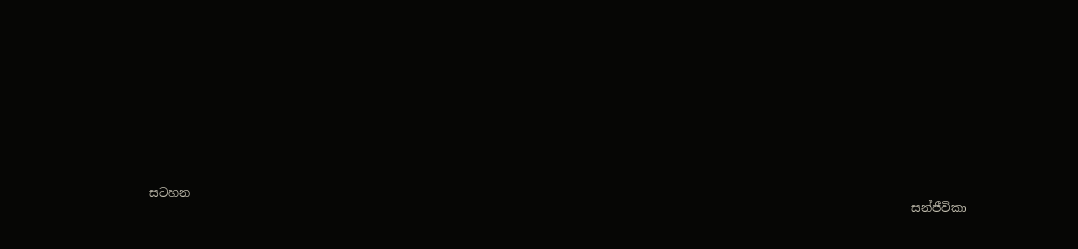සටහන
                                                                                                                               සන්ජීවිකා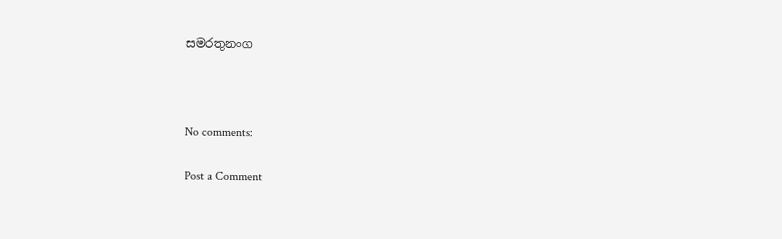සමරතුනංග



No comments:

Post a Comment